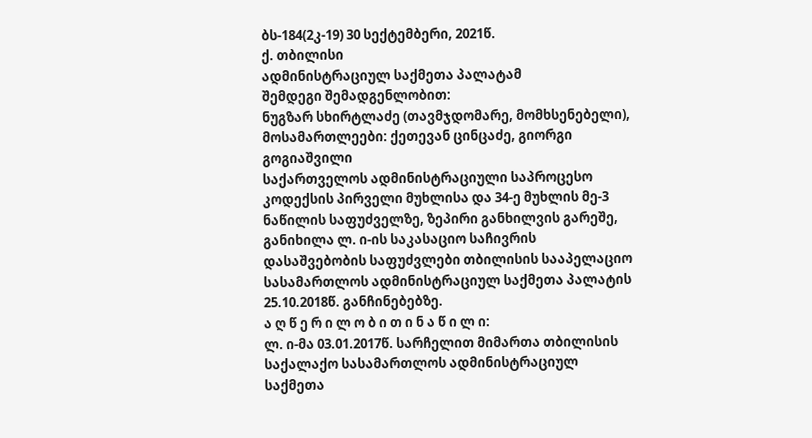ბს-184(2კ-19) 30 სექტემბერი, 2021წ.
ქ. თბილისი
ადმინისტრაციულ საქმეთა პალატამ
შემდეგი შემადგენლობით:
ნუგზარ სხირტლაძე (თავმჯდომარე, მომხსენებელი),
მოსამართლეები: ქეთევან ცინცაძე, გიორგი გოგიაშვილი
საქართველოს ადმინისტრაციული საპროცესო კოდექსის პირველი მუხლისა და 34-ე მუხლის მე-3 ნაწილის საფუძველზე, ზეპირი განხილვის გარეშე, განიხილა ლ. ი-ის საკასაციო საჩივრის დასაშვებობის საფუძვლები თბილისის სააპელაციო სასამართლოს ადმინისტრაციულ საქმეთა პალატის 25.10.2018წ. განჩინებებზე.
ა ღ წ ე რ ი ლ ო ბ ი თ ი ნ ა წ ი ლ ი:
ლ. ი-მა 03.01.2017წ. სარჩელით მიმართა თბილისის საქალაქო სასამართლოს ადმინისტრაციულ საქმეთა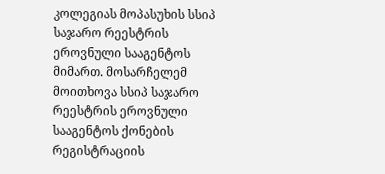კოლეგიას მოპასუხის სსიპ საჯარო რეესტრის ეროვნული სააგენტოს მიმართ. მოსარჩელემ მოითხოვა სსიპ საჯარო რეესტრის ეროვნული სააგენტოს ქონების რეგისტრაციის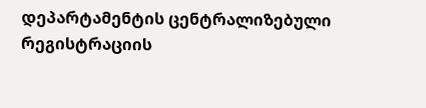დეპარტამენტის ცენტრალიზებული რეგისტრაციის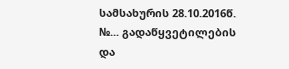სამსახურის 28.10.2016წ. №... გადაწყვეტილების და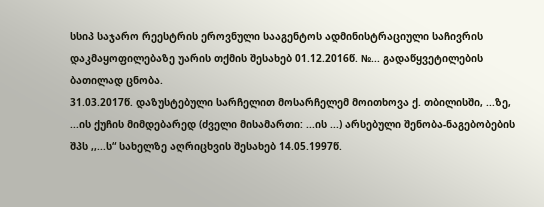სსიპ საჯარო რეესტრის ეროვნული სააგენტოს ადმინისტრაციული საჩივრის დაკმაყოფილებაზე უარის თქმის შესახებ 01.12.2016წ. №... გადაწყვეტილების ბათილად ცნობა.
31.03.2017წ. დაზუსტებული სარჩელით მოსარჩელემ მოითხოვა ქ. თბილისში, ...ზე, ...ის ქუჩის მიმდებარედ (ძველი მისამართი: ...ის ...) არსებული შენობა-ნაგებობების შპს ,,...ს“ სახელზე აღრიცხვის შესახებ 14.05.1997წ.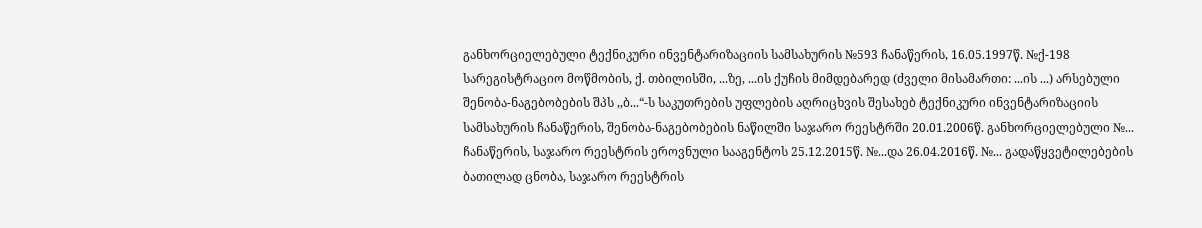განხორციელებული ტექნიკური ინვენტარიზაციის სამსახურის №593 ჩანაწერის, 16.05.1997წ. №ქ-198 სარეგისტრაციო მოწმობის, ქ. თბილისში, ...ზე, ...ის ქუჩის მიმდებარედ (ძველი მისამართი: ...ის ...) არსებული შენობა-ნაგებობების შპს ,,ბ...“-ს საკუთრების უფლების აღრიცხვის შესახებ ტექნიკური ინვენტარიზაციის სამსახურის ჩანაწერის, შენობა-ნაგებობების ნაწილში საჯარო რეესტრში 20.01.2006წ. განხორციელებული №... ჩანაწერის, საჯარო რეესტრის ეროვნული სააგენტოს 25.12.2015წ. №...და 26.04.2016წ. №... გადაწყვეტილებების ბათილად ცნობა, საჯარო რეესტრის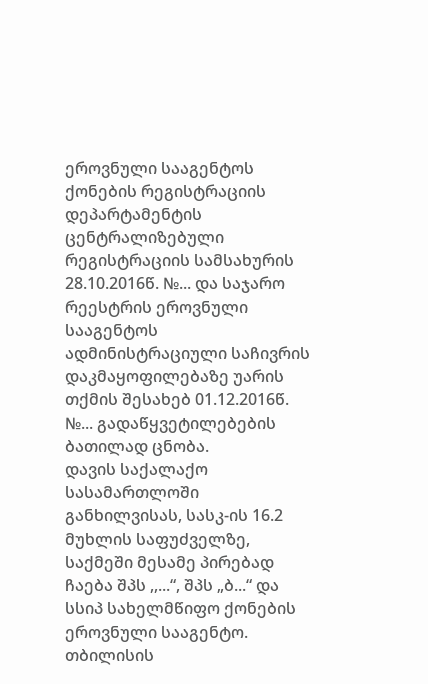ეროვნული სააგენტოს ქონების რეგისტრაციის დეპარტამენტის ცენტრალიზებული რეგისტრაციის სამსახურის 28.10.2016წ. №... და საჯარო რეესტრის ეროვნული სააგენტოს ადმინისტრაციული საჩივრის დაკმაყოფილებაზე უარის თქმის შესახებ 01.12.2016წ. №... გადაწყვეტილებების ბათილად ცნობა.
დავის საქალაქო სასამართლოში განხილვისას, სასკ-ის 16.2 მუხლის საფუძველზე, საქმეში მესამე პირებად ჩაება შპს ,,...“, შპს „ბ...“ და სსიპ სახელმწიფო ქონების ეროვნული სააგენტო.
თბილისის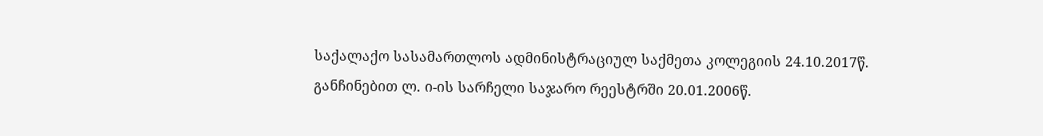საქალაქო სასამართლოს ადმინისტრაციულ საქმეთა კოლეგიის 24.10.2017წ. განჩინებით ლ. ი-ის სარჩელი საჯარო რეესტრში 20.01.2006წ.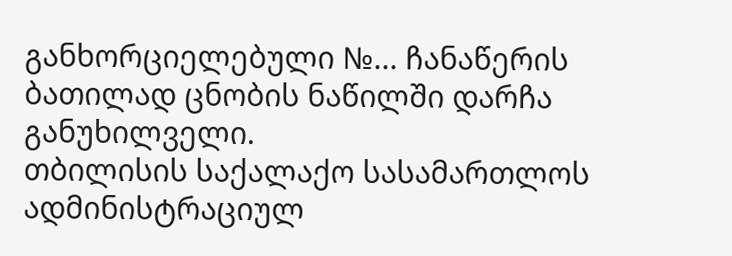განხორციელებული №... ჩანაწერის ბათილად ცნობის ნაწილში დარჩა განუხილველი.
თბილისის საქალაქო სასამართლოს ადმინისტრაციულ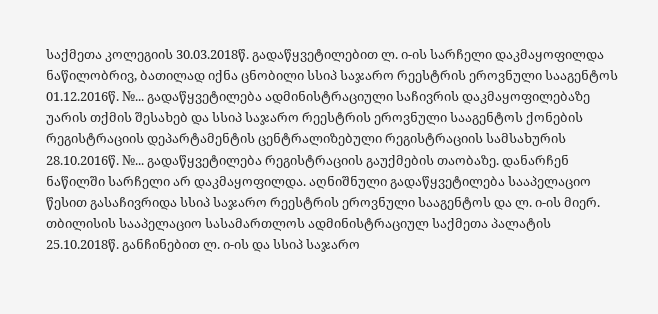საქმეთა კოლეგიის 30.03.2018წ. გადაწყვეტილებით ლ. ი-ის სარჩელი დაკმაყოფილდა ნაწილობრივ, ბათილად იქნა ცნობილი სსიპ საჯარო რეესტრის ეროვნული სააგენტოს 01.12.2016წ. №... გადაწყვეტილება ადმინისტრაციული საჩივრის დაკმაყოფილებაზე უარის თქმის შესახებ და სსიპ საჯარო რეესტრის ეროვნული სააგენტოს ქონების რეგისტრაციის დეპარტამენტის ცენტრალიზებული რეგისტრაციის სამსახურის 28.10.2016წ. №... გადაწყვეტილება რეგისტრაციის გაუქმების თაობაზე. დანარჩენ ნაწილში სარჩელი არ დაკმაყოფილდა. აღნიშნული გადაწყვეტილება სააპელაციო წესით გასაჩივრიდა სსიპ საჯარო რეესტრის ეროვნული სააგენტოს და ლ. ი-ის მიერ.
თბილისის სააპელაციო სასამართლოს ადმინისტრაციულ საქმეთა პალატის 25.10.2018წ. განჩინებით ლ. ი-ის და სსიპ საჯარო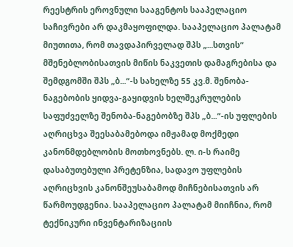რეესტრის ეროვნული სააგენტოს სააპელაციო საჩივრები არ დაკმაყოფილდა. სააპელაციო პალატამ მიუთითა, რომ თავდაპირველად შპს „...სთვის“ მშენებლობისათვის მიწის ნაკვეთის დამაგრებისა და შემდგომში შპს „ბ...“-ს სახელზე 55 კვ.მ. შენობა-ნაგებობის ყიდვა-გაყიდვის ხელშეკრულების საფუძველზე შენობა-ნაგებობზე შპს „ბ...“-ის უფლების აღრიცხვა შეესაბამებოდა იმჟამად მოქმედი კანონმდებლობის მოთხოვნებს. ლ. ი-ს რაიმე დასაბუთებული პრეტენზია, სადავო უფლების აღრიცხვის კანონშეუსაბამოდ მიჩნებისათვის არ წარმოუდგენია. სააპელაციო პალატამ მიიჩნია, რომ ტექნიკური ინვენტარიზაციის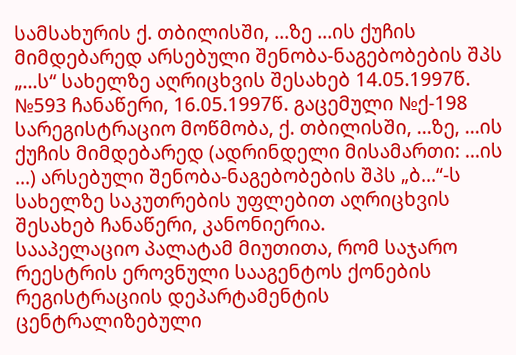სამსახურის ქ. თბილისში, ...ზე ...ის ქუჩის მიმდებარედ არსებული შენობა-ნაგებობების შპს „...ს“ სახელზე აღრიცხვის შესახებ 14.05.1997წ. №593 ჩანაწერი, 16.05.1997წ. გაცემული №ქ-198 სარეგისტრაციო მოწმობა, ქ. თბილისში, ...ზე, ...ის ქუჩის მიმდებარედ (ადრინდელი მისამართი: ...ის ...) არსებული შენობა-ნაგებობების შპს „ბ...“-ს სახელზე საკუთრების უფლებით აღრიცხვის შესახებ ჩანაწერი, კანონიერია.
სააპელაციო პალატამ მიუთითა, რომ საჯარო რეესტრის ეროვნული სააგენტოს ქონების რეგისტრაციის დეპარტამენტის ცენტრალიზებული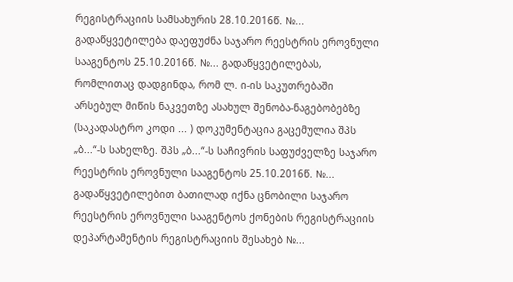რეგისტრაციის სამსახურის 28.10.2016წ. №... გადაწყვეტილება დაეფუძნა საჯარო რეესტრის ეროვნული სააგენტოს 25.10.2016წ. №... გადაწყვეტილებას, რომლითაც დადგინდა, რომ ლ. ი-ის საკუთრებაში არსებულ მიწის ნაკვეთზე ასახულ შენობა-ნაგებობებზე (საკადასტრო კოდი ... ) დოკუმენტაცია გაცემულია შპს „ბ...“-ს სახელზე. შპს „ბ...“-ს საჩივრის საფუძველზე საჯარო რეესტრის ეროვნული სააგენტოს 25.10.2016წ. №... გადაწყვეტილებით ბათილად იქნა ცნობილი საჯარო რეესტრის ეროვნული სააგენტოს ქონების რეგისტრაციის დეპარტამენტის რეგისტრაციის შესახებ №...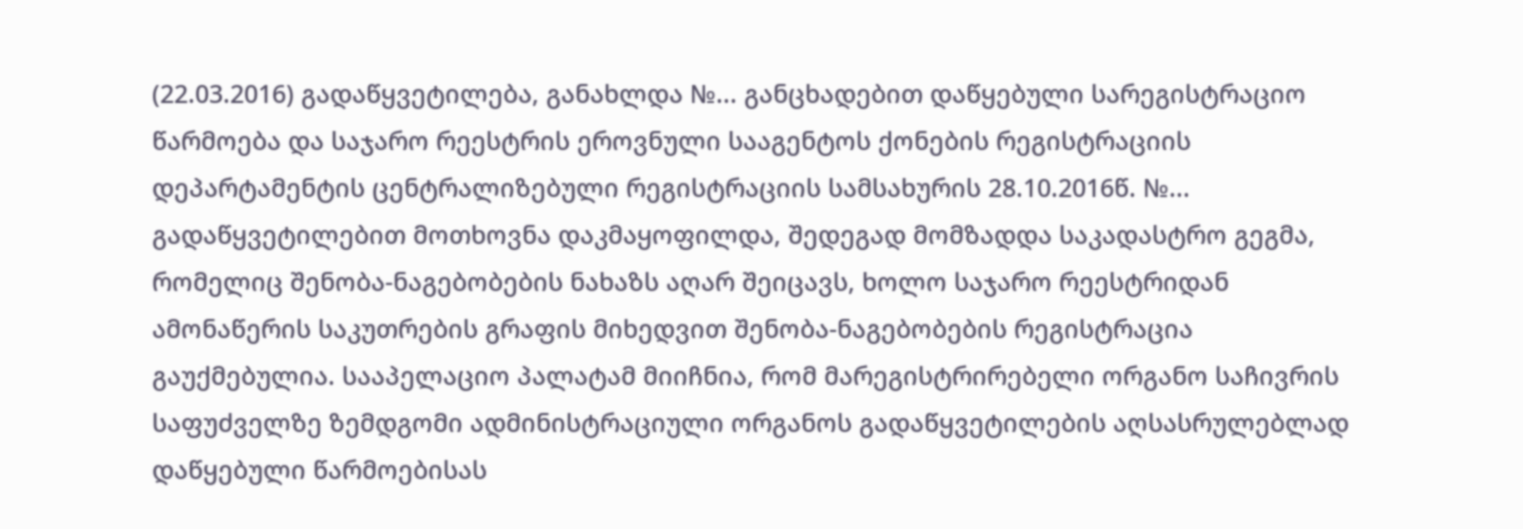(22.03.2016) გადაწყვეტილება, განახლდა №... განცხადებით დაწყებული სარეგისტრაციო წარმოება და საჯარო რეესტრის ეროვნული სააგენტოს ქონების რეგისტრაციის დეპარტამენტის ცენტრალიზებული რეგისტრაციის სამსახურის 28.10.2016წ. №... გადაწყვეტილებით მოთხოვნა დაკმაყოფილდა, შედეგად მომზადდა საკადასტრო გეგმა, რომელიც შენობა-ნაგებობების ნახაზს აღარ შეიცავს, ხოლო საჯარო რეესტრიდან ამონაწერის საკუთრების გრაფის მიხედვით შენობა-ნაგებობების რეგისტრაცია გაუქმებულია. სააპელაციო პალატამ მიიჩნია, რომ მარეგისტრირებელი ორგანო საჩივრის საფუძველზე ზემდგომი ადმინისტრაციული ორგანოს გადაწყვეტილების აღსასრულებლად დაწყებული წარმოებისას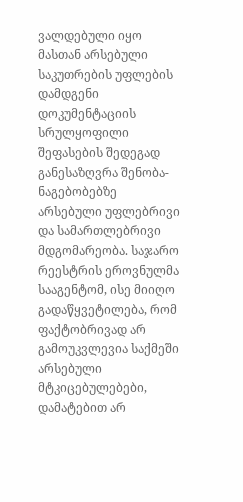ვალდებული იყო მასთან არსებული საკუთრების უფლების დამდგენი დოკუმენტაციის სრულყოფილი შეფასების შედეგად განესაზღვრა შენობა-ნაგებობებზე არსებული უფლებრივი და სამართლებრივი მდგომარეობა. საჯარო რეესტრის ეროვნულმა სააგენტომ, ისე მიიღო გადაწყვეტილება, რომ ფაქტობრივად არ გამოუკვლევია საქმეში არსებული მტკიცებულებები, დამატებით არ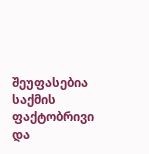შეუფასებია საქმის ფაქტობრივი და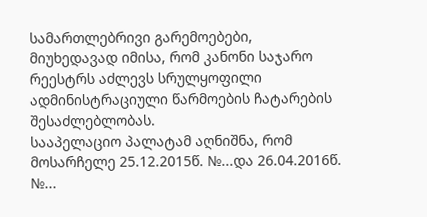სამართლებრივი გარემოებები, მიუხედავად იმისა, რომ კანონი საჯარო რეესტრს აძლევს სრულყოფილი ადმინისტრაციული წარმოების ჩატარების შესაძლებლობას.
სააპელაციო პალატამ აღნიშნა, რომ მოსარჩელე 25.12.2015წ. №...და 26.04.2016წ. №...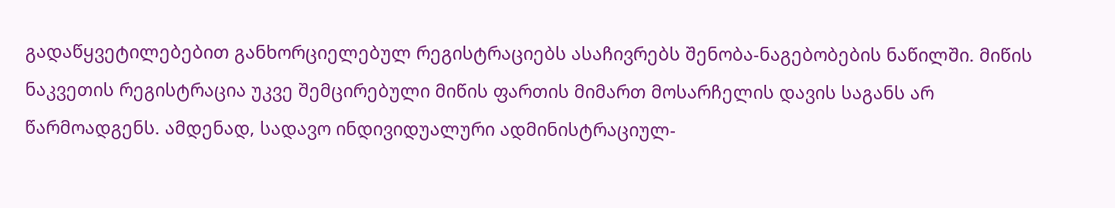გადაწყვეტილებებით განხორციელებულ რეგისტრაციებს ასაჩივრებს შენობა-ნაგებობების ნაწილში. მიწის ნაკვეთის რეგისტრაცია უკვე შემცირებული მიწის ფართის მიმართ მოსარჩელის დავის საგანს არ წარმოადგენს. ამდენად, სადავო ინდივიდუალური ადმინისტრაციულ-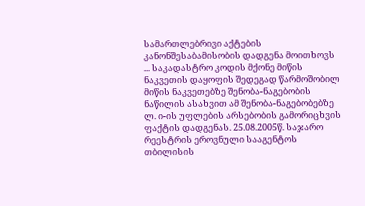სამართლებრივი აქტების კანონშესაბამისობის დადგენა მოითხოვს ... საკადასტრო კოდის მქონე მიწის ნაკვეთის დაყოფის შედეგად წარმოშობილ მიწის ნაკვეთებზე შენობა-ნაგებობის ნაწილის ასახვით ამ შენობა-ნაგებობებზე ლ. ი-ის უფლების არსებობის გამორიცხვის ფაქტის დადგენას. 25.08.2005წ. საჯარო რეესტრის ეროვნული სააგენტოს თბილისის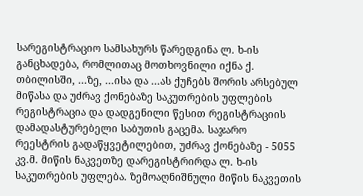სარეგისტრაციო სამსახურს წარედგინა ლ. ხ-ის განცხადება, რომლითაც მოთხოვნილი იქნა ქ. თბილისში, ...ზე, ...ისა და ...ას ქუჩებს შორის არსებულ მიწასა და უძრავ ქონებაზე საკუთრების უფლების რეგისტრაცია და დადგენილი წესით რეგისტრაციის დამადასტურებელი საბუთის გაცემა. საჯარო რეესტრის გადაწყვეტილებით, უძრავ ქონებაზე - 5055 კვ.მ. მიწის ნაკვეთზე დარეგისტრირდა ლ. ხ-ის საკუთრების უფლება. ზემოაღნიშნული მიწის ნაკვეთის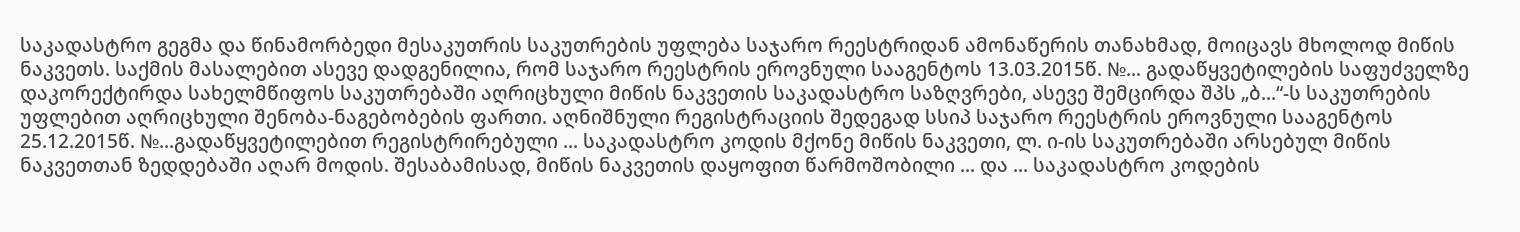საკადასტრო გეგმა და წინამორბედი მესაკუთრის საკუთრების უფლება საჯარო რეესტრიდან ამონაწერის თანახმად, მოიცავს მხოლოდ მიწის ნაკვეთს. საქმის მასალებით ასევე დადგენილია, რომ საჯარო რეესტრის ეროვნული სააგენტოს 13.03.2015წ. №... გადაწყვეტილების საფუძველზე დაკორექტირდა სახელმწიფოს საკუთრებაში აღრიცხული მიწის ნაკვეთის საკადასტრო საზღვრები, ასევე შემცირდა შპს „ბ...“-ს საკუთრების უფლებით აღრიცხული შენობა-ნაგებობების ფართი. აღნიშნული რეგისტრაციის შედეგად სსიპ საჯარო რეესტრის ეროვნული სააგენტოს 25.12.2015წ. №...გადაწყვეტილებით რეგისტრირებული ... საკადასტრო კოდის მქონე მიწის ნაკვეთი, ლ. ი-ის საკუთრებაში არსებულ მიწის ნაკვეთთან ზედდებაში აღარ მოდის. შესაბამისად, მიწის ნაკვეთის დაყოფით წარმოშობილი ... და ... საკადასტრო კოდების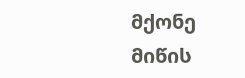მქონე მიწის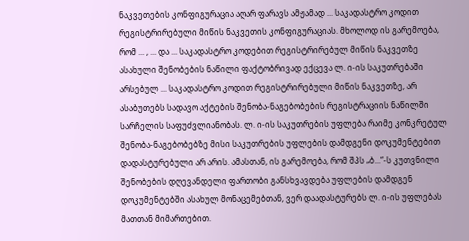ნაკვეთების კონფიგურაცია აღარ ფარავს ამჟამად ... საკადასტრო კოდით რეგისტრირებული მიწის ნაკვეთის კონფიგურაციას. მხოლოდ ის გარემოება, რომ ... , ... და ... საკადასტრო კოდებით რეგისტრირებულ მიწის ნაკვეთზე ასახული შენობების ნაწილი ფაქტობრივად ექცევა ლ. ი-ის საკუთრებაში არსებულ ... საკადასტრო კოდით რეგისტრირებული მიწის ნაკვეთზე, არ ასაბუთებს სადავო აქტების შენობა-ნაგებობების რეგისტრაციის ნაწილში სარჩელის საფუძვლიანობას. ლ. ი-ის საკუთრების უფლება რაიმე კონკრეტულ შენობა-ნაგებობებზე მისი საკუთრების უფლების დამდგენი დოკუმენტებით დადასტურებული არ არის. ამასთან, ის გარემოება, რომ შპს „ბ...“-ს კუთვნილი შენობების დღევანდელი ფართობი განსხვავდება უფლების დამდგენ დოკუმენტებში ასახულ მონაცემებთან, ვერ დაადასტურებს ლ. ი-ის უფლებას მათთან მიმართებით.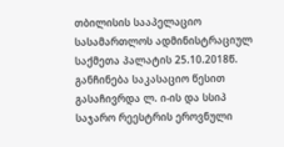თბილისის სააპელაციო სასამართლოს ადმინისტრაციულ საქმეთა პალატის 25.10.2018წ. განჩინება საკასაციო წესით გასაჩივრდა ლ. ი-ის და სსიპ საჯარო რეესტრის ეროვნული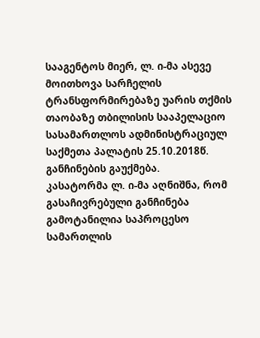სააგენტოს მიერ, ლ. ი-მა ასევე მოითხოვა სარჩელის ტრანსფორმირებაზე უარის თქმის თაობაზე თბილისის სააპელაციო სასამართლოს ადმინისტრაციულ საქმეთა პალატის 25.10.2018წ. განჩინების გაუქმება.
კასატორმა ლ. ი-მა აღნიშნა, რომ გასაჩივრებული განჩინება გამოტანილია საპროცესო სამართლის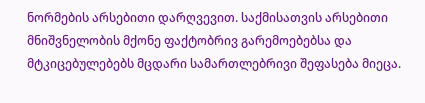ნორმების არსებითი დარღვევით. საქმისათვის არსებითი მნიშვნელობის მქონე ფაქტობრივ გარემოებებსა და მტკიცებულებებს მცდარი სამართლებრივი შეფასება მიეცა.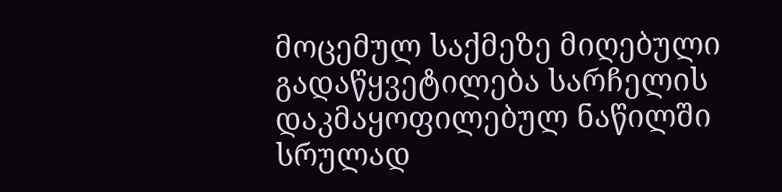მოცემულ საქმეზე მიღებული გადაწყვეტილება სარჩელის დაკმაყოფილებულ ნაწილში სრულად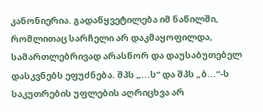კანონიერია. გადაწყვეტილება იმ ნაწილში, რომლითაც სარჩელი არ დაკმაყოფილდა, სამართლებრივად არასწორ და დაუსაბუთებელ დასკვნებს ეფუძნება. შპს „...ს“ და შპს „ბ...“-ს საკუთრების უფლების აღრიცხვა არ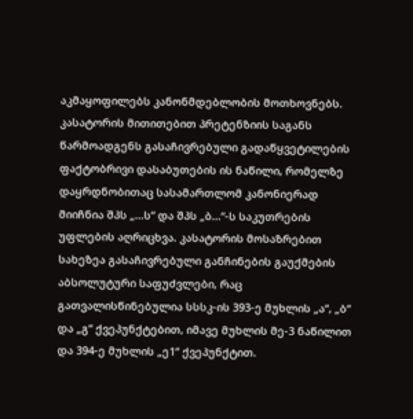აკმაყოფილებს კანონმდებლობის მოთხოვნებს. კასატორის მითითებით პრეტენზიის საგანს წარმოადგენს გასაჩივრებული გადაწყვეტილების ფაქტობრივი დასაბუთების ის ნაწილი, რომელზე დაყრდნობითაც სასამართლომ კანონიერად მიიჩნია შპს „...ს“ და შპს „ბ...“-ს საკუთრების უფლების აღრიცხვა. კასატორის მოსაზრებით სახეზეა გასაჩივრებული განჩინების გაუქმების აბსოლუტური საფუძვლები, რაც გათვალისწინებულია სსსკ-ის 393-ე მუხლის „ა“, „ბ“ და „გ“ ქვეპუნქტებით, იმავე მუხლის მე-3 ნაწილით და 394-ე მუხლის „ე1“ ქვეპუნქტით.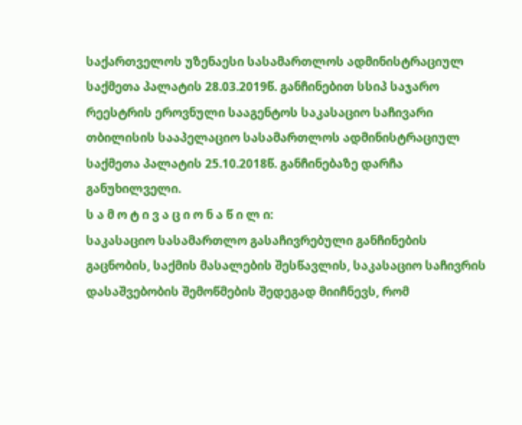საქართველოს უზენაესი სასამართლოს ადმინისტრაციულ საქმეთა პალატის 28.03.2019წ. განჩინებით სსიპ საჯარო რეესტრის ეროვნული სააგენტოს საკასაციო საჩივარი თბილისის სააპელაციო სასამართლოს ადმინისტრაციულ საქმეთა პალატის 25.10.2018წ. განჩინებაზე დარჩა განუხილველი.
ს ა მ ო ტ ი ვ ა ც ი ო ნ ა წ ი ლ ი:
საკასაციო სასამართლო გასაჩივრებული განჩინების გაცნობის, საქმის მასალების შესწავლის, საკასაციო საჩივრის დასაშვებობის შემოწმების შედეგად მიიჩნევს, რომ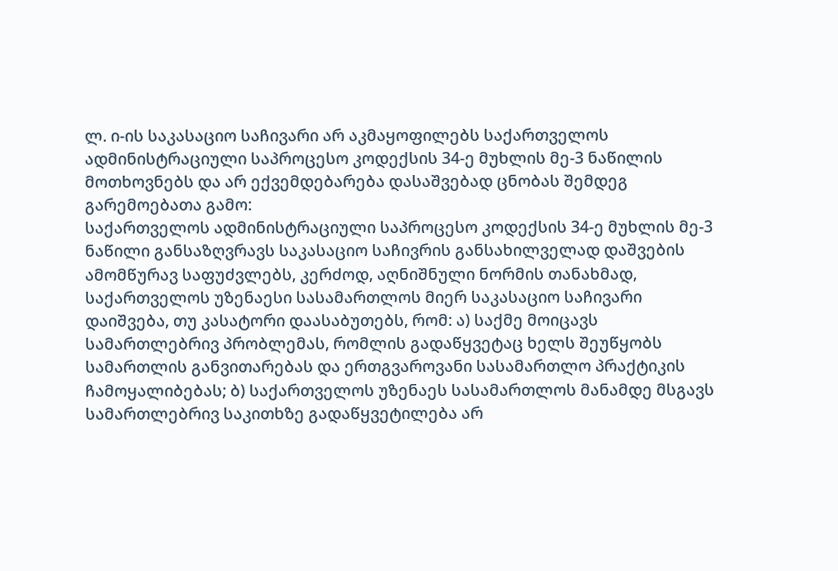ლ. ი-ის საკასაციო საჩივარი არ აკმაყოფილებს საქართველოს ადმინისტრაციული საპროცესო კოდექსის 34-ე მუხლის მე-3 ნაწილის მოთხოვნებს და არ ექვემდებარება დასაშვებად ცნობას შემდეგ გარემოებათა გამო:
საქართველოს ადმინისტრაციული საპროცესო კოდექსის 34-ე მუხლის მე-3 ნაწილი განსაზღვრავს საკასაციო საჩივრის განსახილველად დაშვების ამომწურავ საფუძვლებს, კერძოდ, აღნიშნული ნორმის თანახმად, საქართველოს უზენაესი სასამართლოს მიერ საკასაციო საჩივარი დაიშვება, თუ კასატორი დაასაბუთებს, რომ: ა) საქმე მოიცავს სამართლებრივ პრობლემას, რომლის გადაწყვეტაც ხელს შეუწყობს სამართლის განვითარებას და ერთგვაროვანი სასამართლო პრაქტიკის ჩამოყალიბებას; ბ) საქართველოს უზენაეს სასამართლოს მანამდე მსგავს სამართლებრივ საკითხზე გადაწყვეტილება არ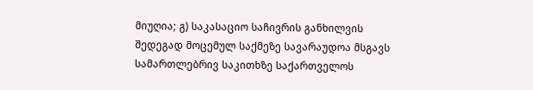მიუღია; გ) საკასაციო საჩივრის განხილვის შედეგად მოცემულ საქმეზე სავარაუდოა მსგავს სამართლებრივ საკითხზე საქართველოს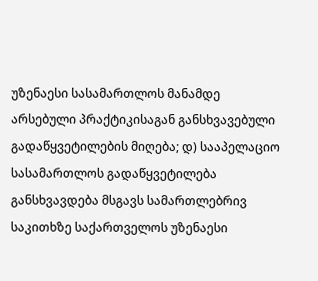უზენაესი სასამართლოს მანამდე არსებული პრაქტიკისაგან განსხვავებული გადაწყვეტილების მიღება; დ) სააპელაციო სასამართლოს გადაწყვეტილება განსხვავდება მსგავს სამართლებრივ საკითხზე საქართველოს უზენაესი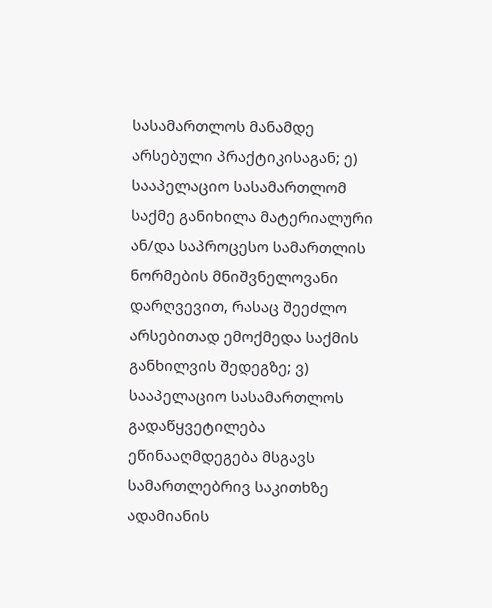სასამართლოს მანამდე არსებული პრაქტიკისაგან; ე) სააპელაციო სასამართლომ საქმე განიხილა მატერიალური ან/და საპროცესო სამართლის ნორმების მნიშვნელოვანი დარღვევით, რასაც შეეძლო არსებითად ემოქმედა საქმის განხილვის შედეგზე; ვ) სააპელაციო სასამართლოს გადაწყვეტილება ეწინააღმდეგება მსგავს სამართლებრივ საკითხზე ადამიანის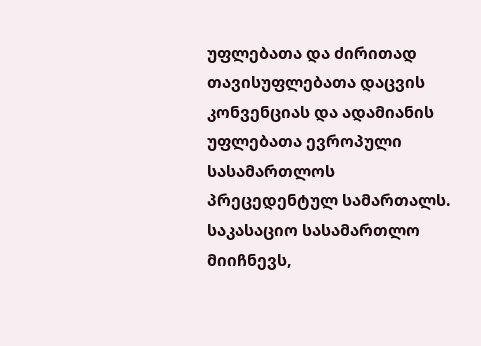უფლებათა და ძირითად თავისუფლებათა დაცვის კონვენციას და ადამიანის უფლებათა ევროპული სასამართლოს პრეცედენტულ სამართალს.
საკასაციო სასამართლო მიიჩნევს,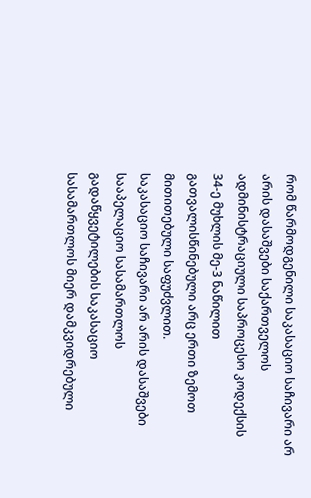რომ წარმოდგენილი საკასაციო საჩივარი არ არის დასაშვები საქართველოს ადმინისტრაციული საპროცესო კოდექსის 34-ე მუხლის მე-3 ნაწილით გათვალისწინებული არც ერთი ზემოთ მითითებული საფუძვლით.
საკასაციო საჩივარი არ არის დასაშვები სააპელაციო სასამართლოს გადაწყვეტილების საკასაციო სასამართლოს მიერ დამკვიდრებული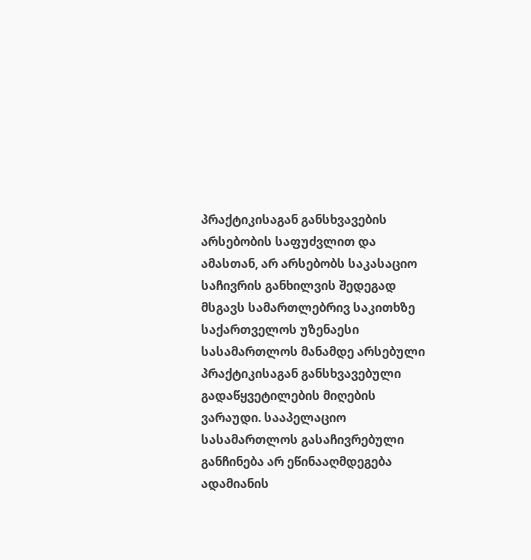პრაქტიკისაგან განსხვავების არსებობის საფუძვლით და ამასთან, არ არსებობს საკასაციო საჩივრის განხილვის შედეგად მსგავს სამართლებრივ საკითხზე საქართველოს უზენაესი სასამართლოს მანამდე არსებული პრაქტიკისაგან განსხვავებული გადაწყვეტილების მიღების ვარაუდი. სააპელაციო სასამართლოს გასაჩივრებული განჩინება არ ეწინააღმდეგება ადამიანის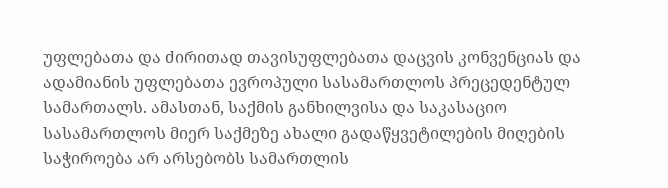უფლებათა და ძირითად თავისუფლებათა დაცვის კონვენციას და ადამიანის უფლებათა ევროპული სასამართლოს პრეცედენტულ სამართალს. ამასთან, საქმის განხილვისა და საკასაციო სასამართლოს მიერ საქმეზე ახალი გადაწყვეტილების მიღების საჭიროება არ არსებობს სამართლის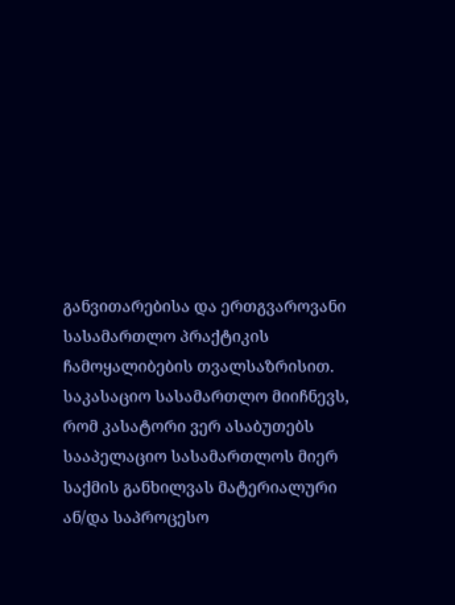განვითარებისა და ერთგვაროვანი სასამართლო პრაქტიკის ჩამოყალიბების თვალსაზრისით.
საკასაციო სასამართლო მიიჩნევს, რომ კასატორი ვერ ასაბუთებს სააპელაციო სასამართლოს მიერ საქმის განხილვას მატერიალური ან/და საპროცესო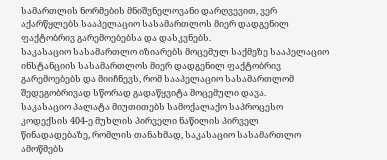სამართლის ნორმების მნიშვნელოვანი დარღვევით, ვერ აქარწყლებს სააპელაციო სასამართლოს მიერ დადგენილ ფაქტობრივ გარემოებებსა და დასკვნებს.
საკასაციო სასამართლო იზიარებს მოცემულ საქმეზე სააპელაციო ინსტანციის სასამართლოს მიერ დადგენილ ფაქტობრივ გარემოებებს და მიიჩნევს, რომ სააპელაციო სასამართლომ შედეგობრივად სწორად გადაწყვიტა მოცემული დავა.
საკასაციო პალატა მიუთითებს სამოქალაქო საპროცესო კოდექსის 404-ე მუხლის პირველი ნაწილის პირველ წინადადებაზე, რომლის თანახმად, საკასაციო სასამართლო ამოწმებს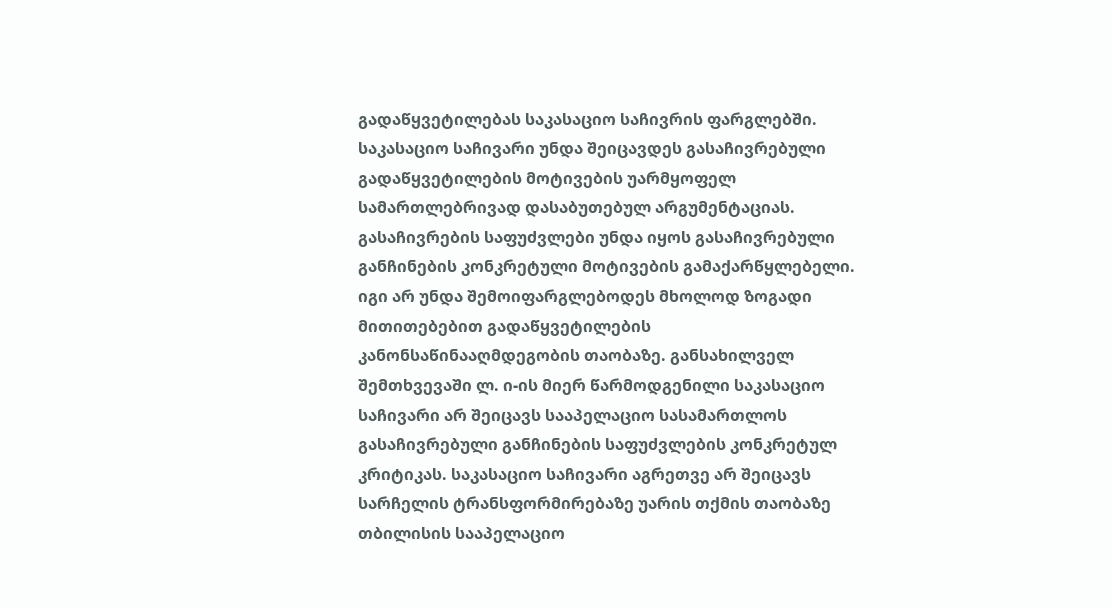გადაწყვეტილებას საკასაციო საჩივრის ფარგლებში. საკასაციო საჩივარი უნდა შეიცავდეს გასაჩივრებული გადაწყვეტილების მოტივების უარმყოფელ სამართლებრივად დასაბუთებულ არგუმენტაციას. გასაჩივრების საფუძვლები უნდა იყოს გასაჩივრებული განჩინების კონკრეტული მოტივების გამაქარწყლებელი. იგი არ უნდა შემოიფარგლებოდეს მხოლოდ ზოგადი მითითებებით გადაწყვეტილების კანონსაწინააღმდეგობის თაობაზე. განსახილველ შემთხვევაში ლ. ი-ის მიერ წარმოდგენილი საკასაციო საჩივარი არ შეიცავს სააპელაციო სასამართლოს გასაჩივრებული განჩინების საფუძვლების კონკრეტულ კრიტიკას. საკასაციო საჩივარი აგრეთვე არ შეიცავს სარჩელის ტრანსფორმირებაზე უარის თქმის თაობაზე თბილისის სააპელაციო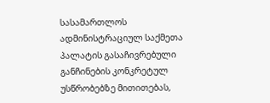სასამართლოს ადმინისტრაციულ საქმეთა პალატის გასაჩივრებული განჩინების კონკრეტულ უსწრობებზე მითითებას,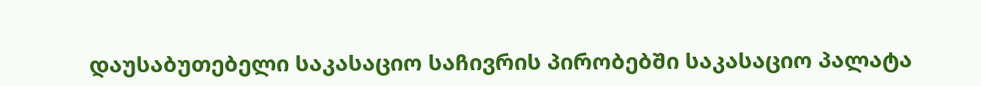დაუსაბუთებელი საკასაციო საჩივრის პირობებში საკასაციო პალატა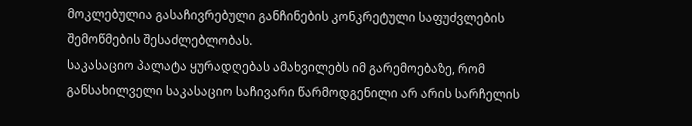მოკლებულია გასაჩივრებული განჩინების კონკრეტული საფუძვლების შემოწმების შესაძლებლობას.
საკასაციო პალატა ყურადღებას ამახვილებს იმ გარემოებაზე, რომ განსახილველი საკასაციო საჩივარი წარმოდგენილი არ არის სარჩელის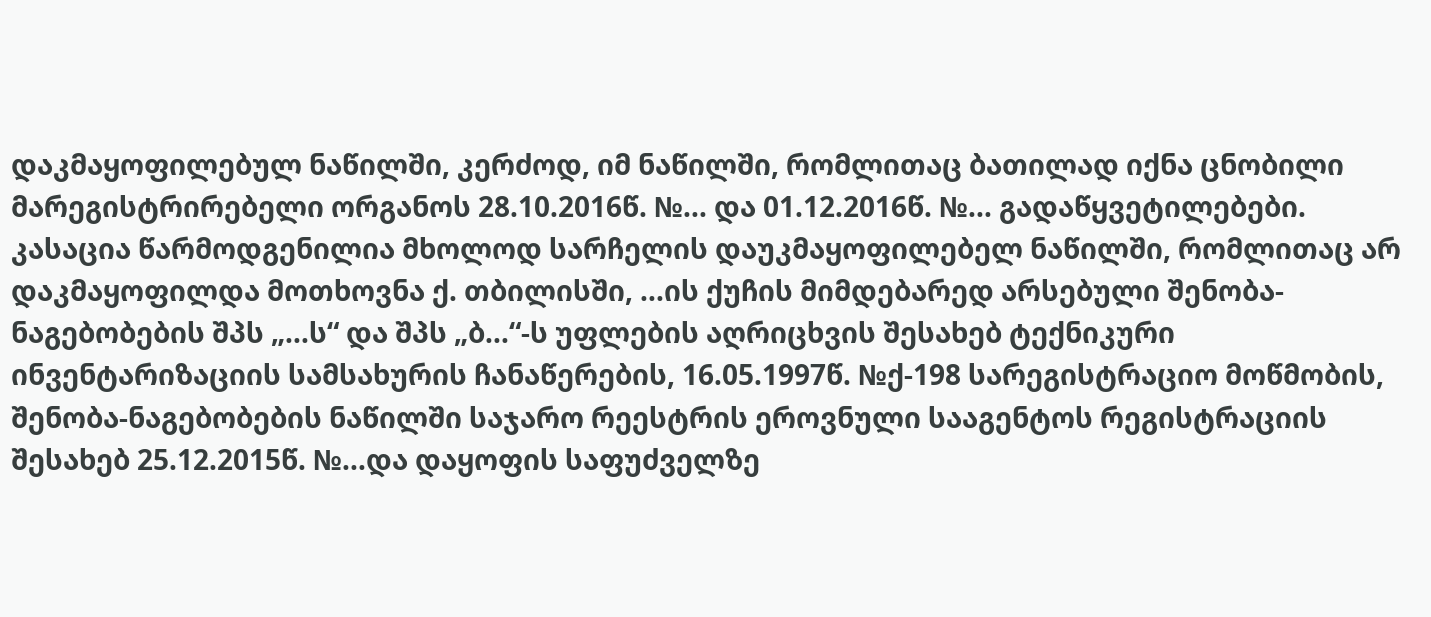დაკმაყოფილებულ ნაწილში, კერძოდ, იმ ნაწილში, რომლითაც ბათილად იქნა ცნობილი მარეგისტრირებელი ორგანოს 28.10.2016წ. №... და 01.12.2016წ. №... გადაწყვეტილებები. კასაცია წარმოდგენილია მხოლოდ სარჩელის დაუკმაყოფილებელ ნაწილში, რომლითაც არ დაკმაყოფილდა მოთხოვნა ქ. თბილისში, ...ის ქუჩის მიმდებარედ არსებული შენობა-ნაგებობების შპს „...ს“ და შპს „ბ...“-ს უფლების აღრიცხვის შესახებ ტექნიკური ინვენტარიზაციის სამსახურის ჩანაწერების, 16.05.1997წ. №ქ-198 სარეგისტრაციო მოწმობის, შენობა-ნაგებობების ნაწილში საჯარო რეესტრის ეროვნული სააგენტოს რეგისტრაციის შესახებ 25.12.2015წ. №...და დაყოფის საფუძველზე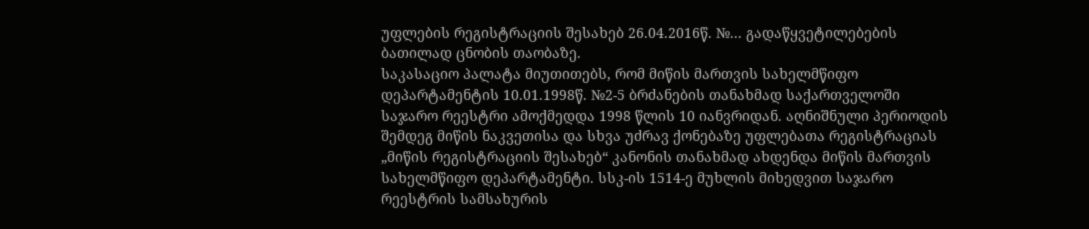უფლების რეგისტრაციის შესახებ 26.04.2016წ. №... გადაწყვეტილებების ბათილად ცნობის თაობაზე.
საკასაციო პალატა მიუთითებს, რომ მიწის მართვის სახელმწიფო დეპარტამენტის 10.01.1998წ. №2-5 ბრძანების თანახმად საქართველოში საჯარო რეესტრი ამოქმედდა 1998 წლის 10 იანვრიდან. აღნიშნული პერიოდის შემდეგ მიწის ნაკვეთისა და სხვა უძრავ ქონებაზე უფლებათა რეგისტრაციას „მიწის რეგისტრაციის შესახებ“ კანონის თანახმად ახდენდა მიწის მართვის სახელმწიფო დეპარტამენტი. სსკ-ის 1514-ე მუხლის მიხედვით საჯარო რეესტრის სამსახურის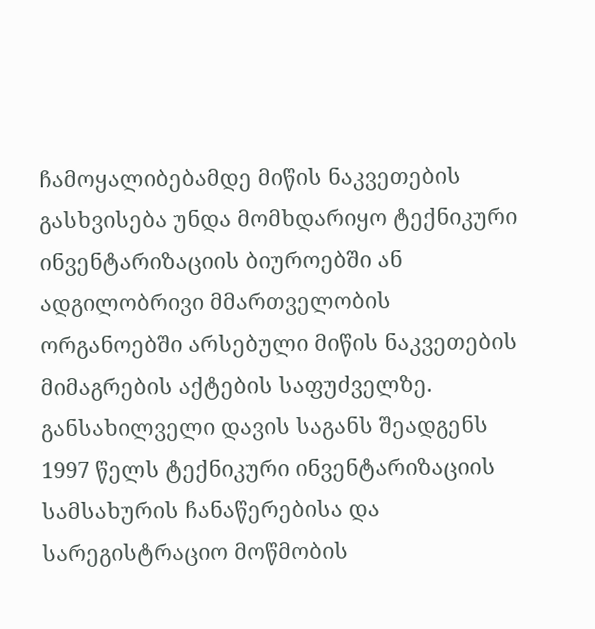ჩამოყალიბებამდე მიწის ნაკვეთების გასხვისება უნდა მომხდარიყო ტექნიკური ინვენტარიზაციის ბიუროებში ან ადგილობრივი მმართველობის ორგანოებში არსებული მიწის ნაკვეთების მიმაგრების აქტების საფუძველზე. განსახილველი დავის საგანს შეადგენს 1997 წელს ტექნიკური ინვენტარიზაციის სამსახურის ჩანაწერებისა და სარეგისტრაციო მოწმობის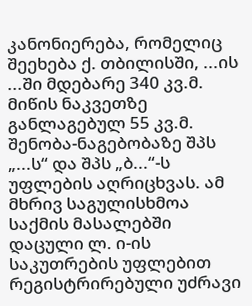კანონიერება, რომელიც შეეხება ქ. თბილისში, ...ის ...ში მდებარე 340 კვ.მ. მიწის ნაკვეთზე განლაგებულ 55 კვ.მ. შენობა-ნაგებობაზე შპს „...ს“ და შპს „ბ...“-ს უფლების აღრიცხვას. ამ მხრივ საგულისხმოა საქმის მასალებში დაცული ლ. ი-ის საკუთრების უფლებით რეგისტრირებული უძრავი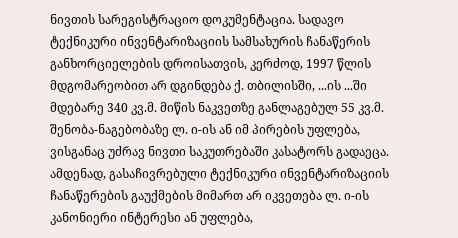ნივთის სარეგისტრაციო დოკუმენტაცია. სადავო ტექნიკური ინვენტარიზაციის სამსახურის ჩანაწერის განხორციელების დროისათვის, კერძოდ, 1997 წლის მდგომარეობით არ დგინდება ქ. თბილისში, ...ის ...ში მდებარე 340 კვ.მ. მიწის ნაკვეთზე განლაგებულ 55 კვ.მ. შენობა-ნაგებობაზე ლ. ი-ის ან იმ პირების უფლება, ვისგანაც უძრავ ნივთი საკუთრებაში კასატორს გადაეცა. ამდენად, გასაჩივრებული ტექნიკური ინვენტარიზაციის ჩანაწერების გაუქმების მიმართ არ იკვეთება ლ. ი-ის კანონიერი ინტერესი ან უფლება,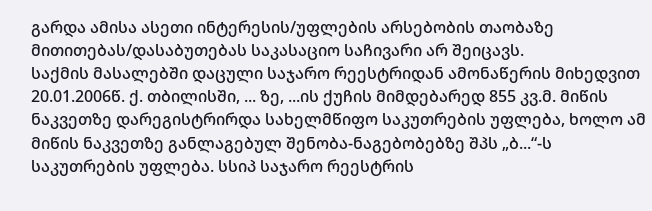გარდა ამისა ასეთი ინტერესის/უფლების არსებობის თაობაზე მითითებას/დასაბუთებას საკასაციო საჩივარი არ შეიცავს.
საქმის მასალებში დაცული საჯარო რეესტრიდან ამონაწერის მიხედვით 20.01.2006წ. ქ. თბილისში, ... ზე, ...ის ქუჩის მიმდებარედ 855 კვ.მ. მიწის ნაკვეთზე დარეგისტრირდა სახელმწიფო საკუთრების უფლება, ხოლო ამ მიწის ნაკვეთზე განლაგებულ შენობა-ნაგებობებზე შპს „ბ...“-ს საკუთრების უფლება. სსიპ საჯარო რეესტრის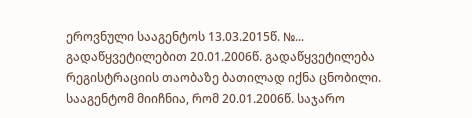ეროვნული სააგენტოს 13.03.2015წ. №... გადაწყვეტილებით 20.01.2006წ. გადაწყვეტილება რეგისტრაციის თაობაზე ბათილად იქნა ცნობილი. სააგენტომ მიიჩნია, რომ 20.01.2006წ. საჯარო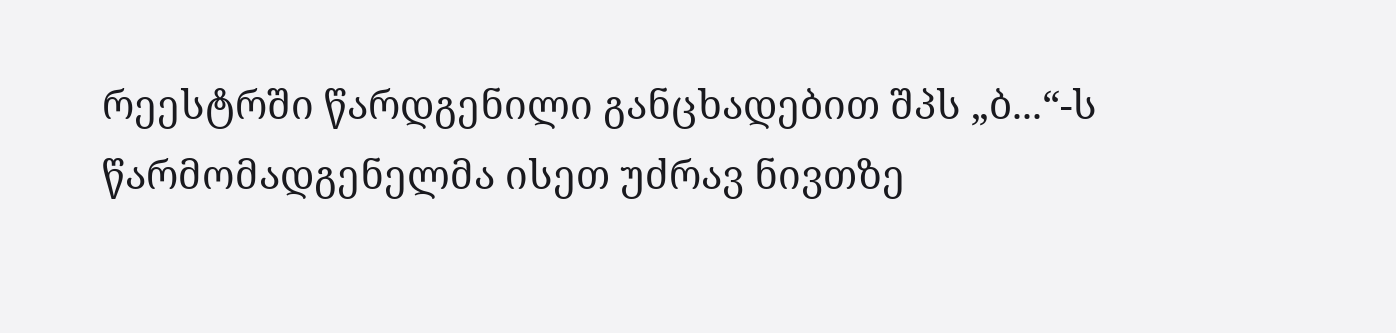რეესტრში წარდგენილი განცხადებით შპს „ბ...“-ს წარმომადგენელმა ისეთ უძრავ ნივთზე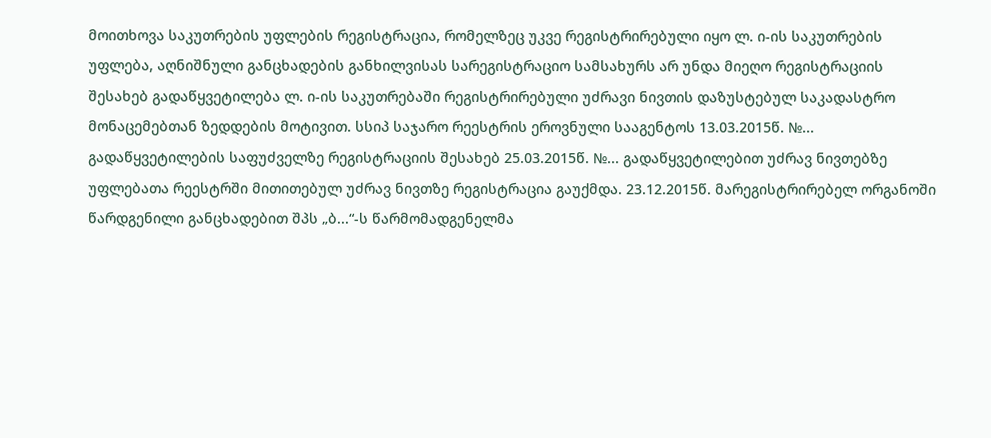მოითხოვა საკუთრების უფლების რეგისტრაცია, რომელზეც უკვე რეგისტრირებული იყო ლ. ი-ის საკუთრების უფლება, აღნიშნული განცხადების განხილვისას სარეგისტრაციო სამსახურს არ უნდა მიეღო რეგისტრაციის შესახებ გადაწყვეტილება ლ. ი-ის საკუთრებაში რეგისტრირებული უძრავი ნივთის დაზუსტებულ საკადასტრო მონაცემებთან ზედდების მოტივით. სსიპ საჯარო რეესტრის ეროვნული სააგენტოს 13.03.2015წ. №... გადაწყვეტილების საფუძველზე რეგისტრაციის შესახებ 25.03.2015წ. №... გადაწყვეტილებით უძრავ ნივთებზე უფლებათა რეესტრში მითითებულ უძრავ ნივთზე რეგისტრაცია გაუქმდა. 23.12.2015წ. მარეგისტრირებელ ორგანოში წარდგენილი განცხადებით შპს „ბ...“-ს წარმომადგენელმა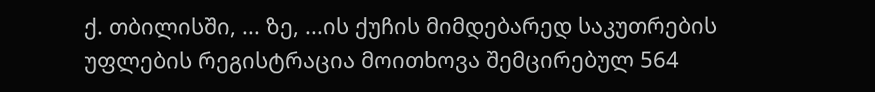ქ. თბილისში, ... ზე, ...ის ქუჩის მიმდებარედ საკუთრების უფლების რეგისტრაცია მოითხოვა შემცირებულ 564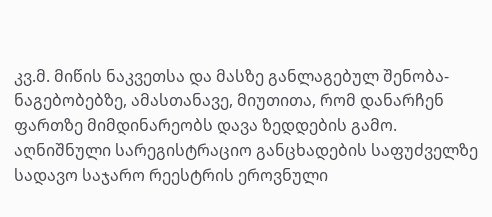კვ.მ. მიწის ნაკვეთსა და მასზე განლაგებულ შენობა-ნაგებობებზე, ამასთანავე, მიუთითა, რომ დანარჩენ ფართზე მიმდინარეობს დავა ზედდების გამო. აღნიშნული სარეგისტრაციო განცხადების საფუძველზე სადავო საჯარო რეესტრის ეროვნული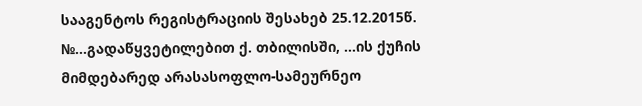სააგენტოს რეგისტრაციის შესახებ 25.12.2015წ. №...გადაწყვეტილებით ქ. თბილისში, ...ის ქუჩის მიმდებარედ არასასოფლო-სამეურნეო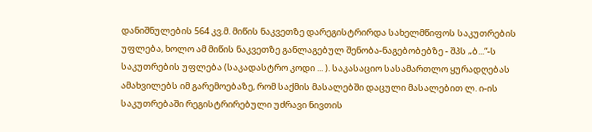დანიშნულების 564 კვ.მ. მიწის ნაკვეთზე დარეგისტრირდა სახელმწიფოს საკუთრების უფლება, ხოლო ამ მიწის ნაკვეთზე განლაგებულ შენობა-ნაგებობებზე - შპს „ბ...“-ს საკუთრების უფლება (საკადასტრო კოდი ... ). საკასაციო სასამართლო ყურადღებას ამახვილებს იმ გარემოებაზე, რომ საქმის მასალებში დაცული მასალებით ლ. ი-ის საკუთრებაში რეგისტრირებული უძრავი ნივთის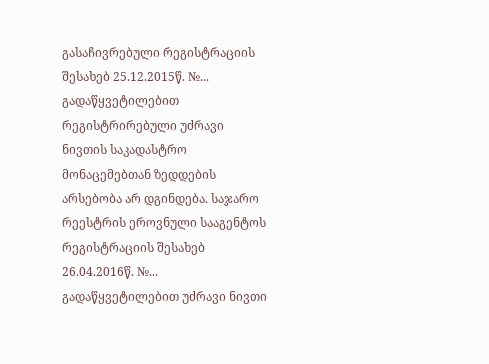გასაჩივრებული რეგისტრაციის შესახებ 25.12.2015წ. №... გადაწყვეტილებით რეგისტრირებული უძრავი ნივთის საკადასტრო მონაცემებთან ზედდების არსებობა არ დგინდება. საჯარო რეესტრის ეროვნული სააგენტოს რეგისტრაციის შესახებ 26.04.2016წ. №... გადაწყვეტილებით უძრავი ნივთი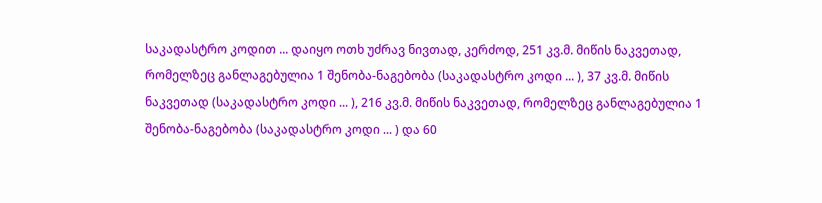საკადასტრო კოდით ... დაიყო ოთხ უძრავ ნივთად, კერძოდ, 251 კვ.მ. მიწის ნაკვეთად, რომელზეც განლაგებულია 1 შენობა-ნაგებობა (საკადასტრო კოდი ... ), 37 კვ.მ. მიწის ნაკვეთად (საკადასტრო კოდი ... ), 216 კვ.მ. მიწის ნაკვეთად, რომელზეც განლაგებულია 1 შენობა-ნაგებობა (საკადასტრო კოდი ... ) და 60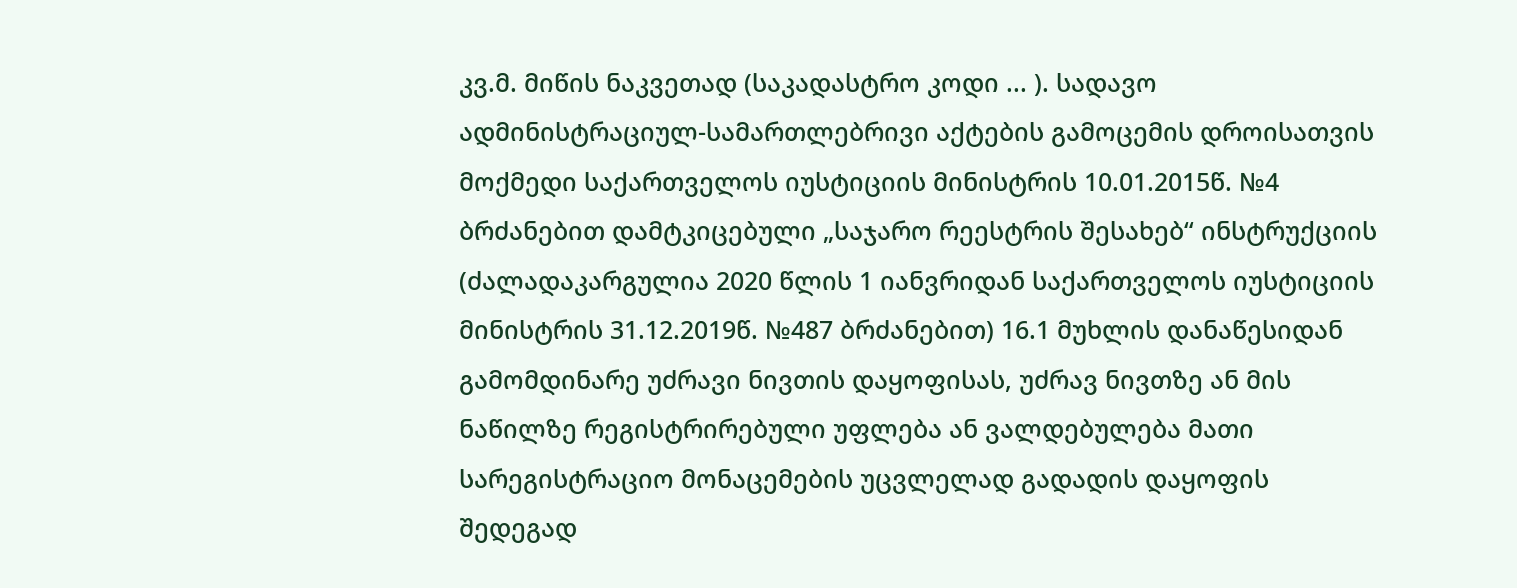კვ.მ. მიწის ნაკვეთად (საკადასტრო კოდი ... ). სადავო ადმინისტრაციულ-სამართლებრივი აქტების გამოცემის დროისათვის მოქმედი საქართველოს იუსტიციის მინისტრის 10.01.2015წ. №4 ბრძანებით დამტკიცებული „საჯარო რეესტრის შესახებ“ ინსტრუქციის (ძალადაკარგულია 2020 წლის 1 იანვრიდან საქართველოს იუსტიციის მინისტრის 31.12.2019წ. №487 ბრძანებით) 16.1 მუხლის დანაწესიდან გამომდინარე უძრავი ნივთის დაყოფისას, უძრავ ნივთზე ან მის ნაწილზე რეგისტრირებული უფლება ან ვალდებულება მათი სარეგისტრაციო მონაცემების უცვლელად გადადის დაყოფის შედეგად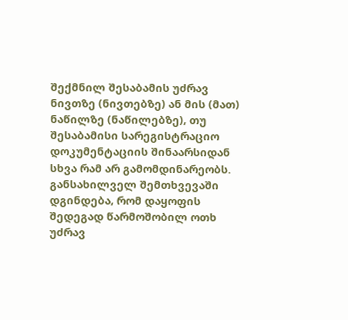შექმნილ შესაბამის უძრავ ნივთზე (ნივთებზე) ან მის (მათ) ნაწილზე (ნაწილებზე), თუ შესაბამისი სარეგისტრაციო დოკუმენტაციის შინაარსიდან სხვა რამ არ გამომდინარეობს. განსახილველ შემთხვევაში დგინდება, რომ დაყოფის შედეგად წარმოშობილ ოთხ უძრავ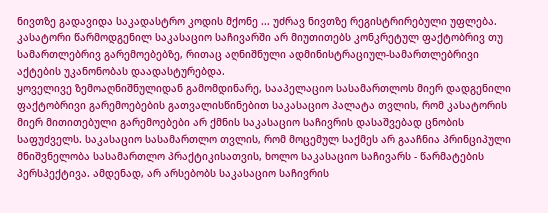ნივთზე გადავიდა საკადასტრო კოდის მქონე ... უძრავ ნივთზე რეგისტრირებული უფლება. კასატორი წარმოდგენილ საკასაციო საჩივარში არ მიუთითებს კონკრეტულ ფაქტობრივ თუ სამართლებრივ გარემოებებზე, რითაც აღნიშნული ადმინისტრაციულ-სამართლებრივი აქტების უკანონობას დაადასტურებდა.
ყოველივე ზემოაღნიშნულიდან გამომდინარე, სააპელაციო სასამართლოს მიერ დადგენილი ფაქტობრივი გარემოებების გათვალისწინებით საკასაციო პალატა თვლის, რომ კასატორის მიერ მითითებული გარემოებები არ ქმნის საკასაციო საჩივრის დასაშვებად ცნობის საფუძველს. საკასაციო სასამართლო თვლის, რომ მოცემულ საქმეს არ გააჩნია პრინციპული მნიშვნელობა სასამართლო პრაქტიკისათვის, ხოლო საკასაციო საჩივარს - წარმატების პერსპექტივა. ამდენად, არ არსებობს საკასაციო საჩივრის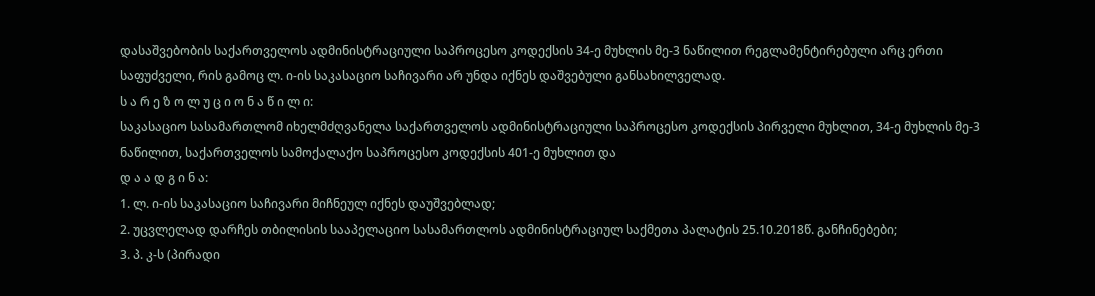დასაშვებობის საქართველოს ადმინისტრაციული საპროცესო კოდექსის 34-ე მუხლის მე-3 ნაწილით რეგლამენტირებული არც ერთი საფუძველი, რის გამოც ლ. ი-ის საკასაციო საჩივარი არ უნდა იქნეს დაშვებული განსახილველად.
ს ა რ ე ზ ო ლ უ ც ი ო ნ ა წ ი ლ ი:
საკასაციო სასამართლომ იხელმძღვანელა საქართველოს ადმინისტრაციული საპროცესო კოდექსის პირველი მუხლით, 34-ე მუხლის მე-3 ნაწილით, საქართველოს სამოქალაქო საპროცესო კოდექსის 401-ე მუხლით და
დ ა ა დ გ ი ნ ა:
1. ლ. ი-ის საკასაციო საჩივარი მიჩნეულ იქნეს დაუშვებლად;
2. უცვლელად დარჩეს თბილისის სააპელაციო სასამართლოს ადმინისტრაციულ საქმეთა პალატის 25.10.2018წ. განჩინებები;
3. პ. კ-ს (პირადი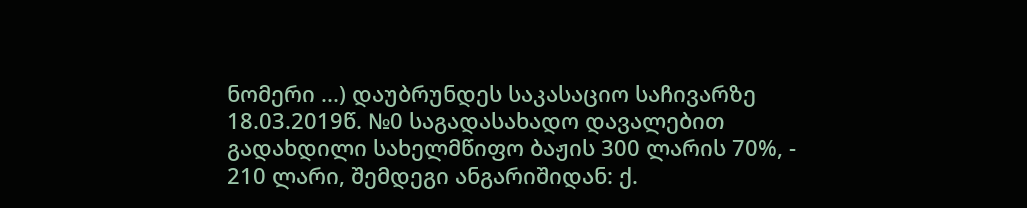ნომერი ...) დაუბრუნდეს საკასაციო საჩივარზე 18.03.2019წ. №0 საგადასახადო დავალებით გადახდილი სახელმწიფო ბაჟის 300 ლარის 70%, - 210 ლარი, შემდეგი ანგარიშიდან: ქ.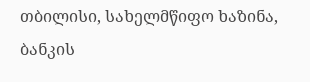თბილისი, სახელმწიფო ხაზინა, ბანკის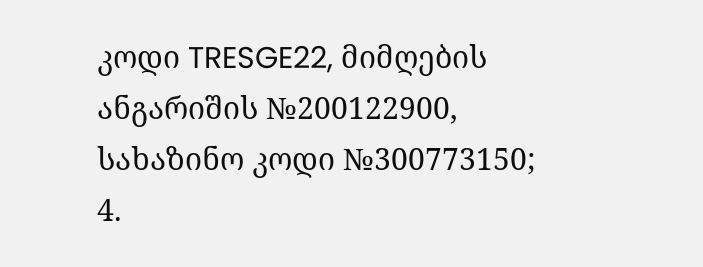კოდი TRESGE22, მიმღების ანგარიშის №200122900, სახაზინო კოდი №300773150;
4.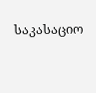საკასაციო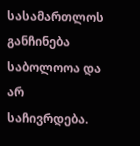სასამართლოს განჩინება საბოლოოა და არ საჩივრდება.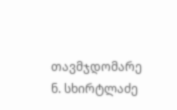თავმჯდომარე ნ. სხირტლაძე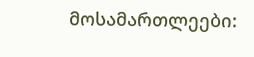მოსამართლეები: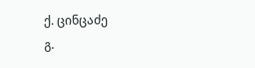ქ. ცინცაძე
გ.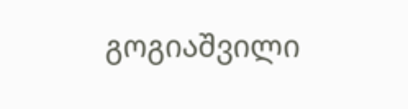გოგიაშვილი